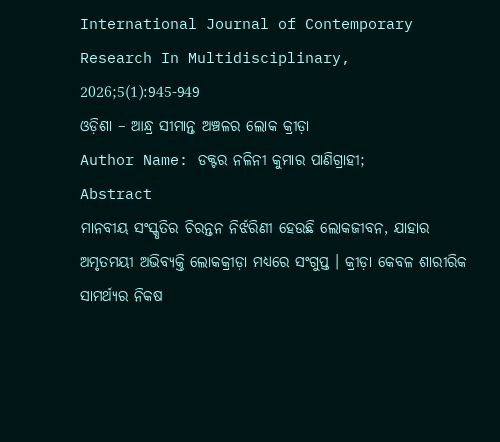International Journal of Contemporary Research In Multidisciplinary, 2026;5(1):945-949
ଓଡ଼ିଶା – ଆନ୍ଧ୍ର ସୀମାନ୍ତ ଅଞ୍ଚଳର ଲୋକ କ୍ରୀଡ଼ା
Author Name: ଡକ୍ଟର ନଳିନୀ କୁମାର ପାଣିଗ୍ରାହୀ;
Abstract
ମାନବୀୟ ସଂସ୍କୃତିର ଚିରନ୍ତନ ନିର୍ଝରିଣୀ ହେଉଛି ଲୋକଜୀବନ, ଯାହାର ଅମୃତମୟୀ ଅଭିବ୍ୟକ୍ତି ଲୋକକ୍ରୀଡ଼ା ମଧ୍ୟରେ ସଂଗୁପ୍ତ । କ୍ରୀଡ଼ା କେବଳ ଶାରୀରିକ ସାମର୍ଥ୍ୟର ନିକଷ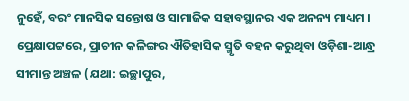ନୁହେଁ, ବରଂ ମାନସିକ ସନ୍ତୋଷ ଓ ସାମାଜିକ ସହାବସ୍ଥାନର ଏକ ଅନନ୍ୟ ମାଧ୍ୟମ । ପ୍ରେକ୍ଷାପଟ୍ଟରେ, ପ୍ରାଚୀନ କଳିଙ୍ଗର ଐତିହାସିକ ସ୍ମୃତି ବହନ କରୁଥିବା ଓଡ଼ିଶା-ଆନ୍ଧ୍ର ସୀମାନ୍ତ ଅଞ୍ଚଳ (ଯଥା: ଇଚ୍ଛାପୁର,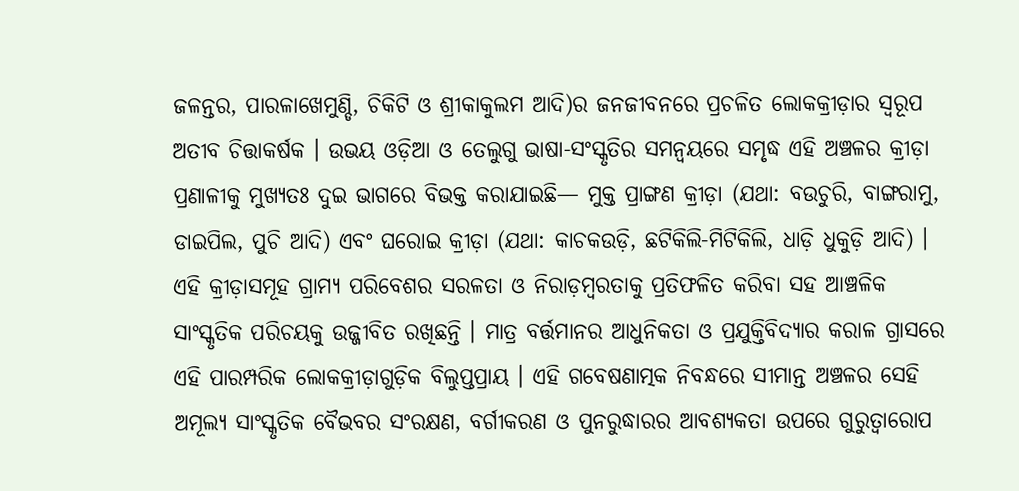ଜଳନ୍ତର, ପାରଳାଖେମୁଣ୍ଡି, ଚିକିଟି ଓ ଶ୍ରୀକାକୁଲମ ଆଦି)ର ଜନଜୀବନରେ ପ୍ରଚଳିତ ଲୋକକ୍ରୀଡ଼ାର ସ୍ଵରୂପ ଅତୀବ ଚିତ୍ତାକର୍ଷକ । ଉଭୟ ଓଡ଼ିଆ ଓ ତେଲୁଗୁ ଭାଷା-ସଂସ୍କୃତିର ସମନ୍ଵୟରେ ସମୃଦ୍ଧ ଏହି ଅଞ୍ଚଳର କ୍ରୀଡ଼ା ପ୍ରଣାଳୀକୁ ମୁଖ୍ୟତଃ ଦୁଇ ଭାଗରେ ବିଭକ୍ତ କରାଯାଇଛି— ମୁକ୍ତ ପ୍ରାଙ୍ଗଣ କ୍ରୀଡ଼ା (ଯଥା: ବଉଚୁରି, ବାଙ୍ଗରାମୁ, ଡାଇପିଲ, ପୁଚି ଆଦି) ଏବଂ ଘରୋଇ କ୍ରୀଡ଼ା (ଯଥା: କାଚକଉଡ଼ି, ଛଟିକିଲି-ମିଟିକିଲି, ଧାଡ଼ି ଧୁକୁଡ଼ି ଆଦି) । ଏହି କ୍ରୀଡ଼ାସମୂହ ଗ୍ରାମ୍ୟ ପରିବେଶର ସରଳତା ଓ ନିରାଡ଼ମ୍ବରତାକୁ ପ୍ରତିଫଳିତ କରିବା ସହ ଆଞ୍ଚଳିକ ସାଂସ୍କୃତିକ ପରିଚୟକୁ ଉଜ୍ଜୀବିତ ରଖିଛନ୍ତି । ମାତ୍ର ବର୍ତ୍ତମାନର ଆଧୁନିକତା ଓ ପ୍ରଯୁକ୍ତିବିଦ୍ୟାର କରାଳ ଗ୍ରାସରେ ଏହି ପାରମ୍ପରିକ ଲୋକକ୍ରୀଡ଼ାଗୁଡ଼ିକ ବିଲୁପ୍ତପ୍ରାୟ । ଏହି ଗବେଷଣାତ୍ମକ ନିବନ୍ଧରେ ସୀମାନ୍ତ ଅଞ୍ଚଳର ସେହି ଅମୂଲ୍ୟ ସାଂସ୍କୃତିକ ବୈଭବର ସଂରକ୍ଷଣ, ବର୍ଗୀକରଣ ଓ ପୁନରୁଦ୍ଧାରର ଆବଶ୍ୟକତା ଉପରେ ଗୁରୁତ୍ଵାରୋପ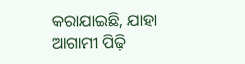କରାଯାଇଛି, ଯାହା ଆଗାମୀ ପିଢ଼ି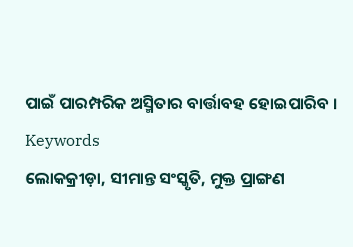ପାଇଁ ପାରମ୍ପରିକ ଅସ୍ମିତାର ବାର୍ତ୍ତାବହ ହୋଇପାରିବ ।
Keywords
ଲୋକକ୍ରୀଡ଼ା, ସୀମାନ୍ତ ସଂସ୍କୃତି, ମୁକ୍ତ ପ୍ରାଙ୍ଗଣ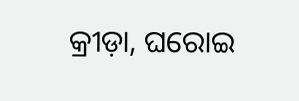କ୍ରୀଡ଼ା, ଘରୋଇ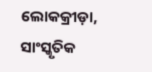ଲୋକକ୍ରୀଡ଼ା, ସାଂସ୍କୃତିକ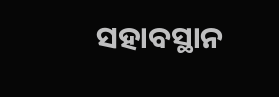ସହାବସ୍ଥାନ